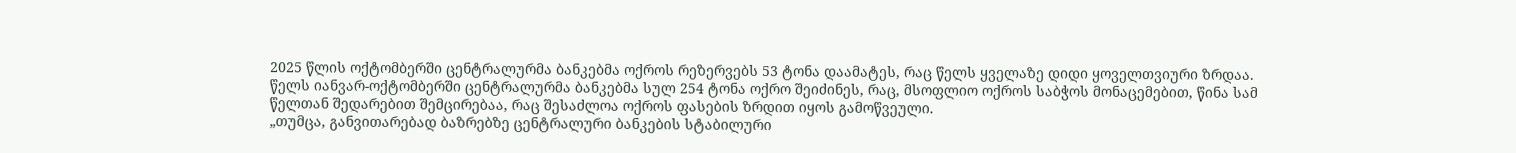2025 წლის ოქტომბერში ცენტრალურმა ბანკებმა ოქროს რეზერვებს 53 ტონა დაამატეს, რაც წელს ყველაზე დიდი ყოველთვიური ზრდაა.
წელს იანვარ-ოქტომბერში ცენტრალურმა ბანკებმა სულ 254 ტონა ოქრო შეიძინეს, რაც, მსოფლიო ოქროს საბჭოს მონაცემებით, წინა სამ წელთან შედარებით შემცირებაა, რაც შესაძლოა ოქროს ფასების ზრდით იყოს გამოწვეული.
„თუმცა, განვითარებად ბაზრებზე ცენტრალური ბანკების სტაბილური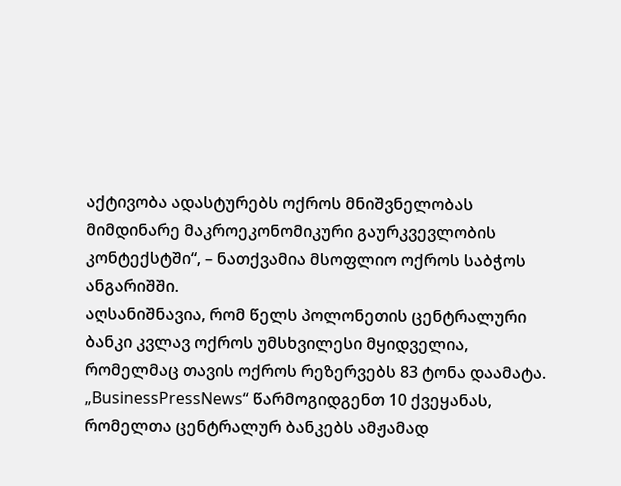აქტივობა ადასტურებს ოქროს მნიშვნელობას მიმდინარე მაკროეკონომიკური გაურკვევლობის კონტექსტში“, – ნათქვამია მსოფლიო ოქროს საბჭოს ანგარიშში.
აღსანიშნავია, რომ წელს პოლონეთის ცენტრალური ბანკი კვლავ ოქროს უმსხვილესი მყიდველია, რომელმაც თავის ოქროს რეზერვებს 83 ტონა დაამატა.
„BusinessPressNews“ წარმოგიდგენთ 10 ქვეყანას, რომელთა ცენტრალურ ბანკებს ამჟამად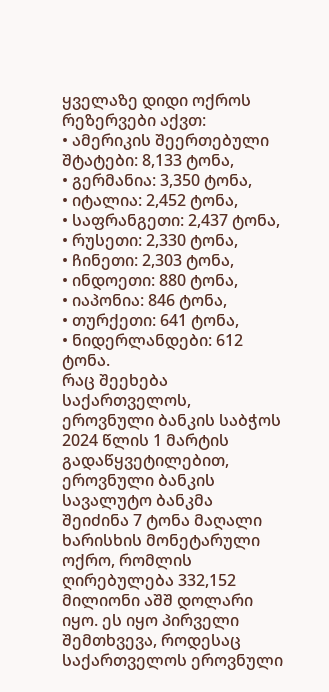ყველაზე დიდი ოქროს რეზერვები აქვთ:
• ამერიკის შეერთებული შტატები: 8,133 ტონა,
• გერმანია: 3,350 ტონა,
• იტალია: 2,452 ტონა,
• საფრანგეთი: 2,437 ტონა,
• რუსეთი: 2,330 ტონა,
• ჩინეთი: 2,303 ტონა,
• ინდოეთი: 880 ტონა,
• იაპონია: 846 ტონა,
• თურქეთი: 641 ტონა,
• ნიდერლანდები: 612 ტონა.
რაც შეეხება საქართველოს, ეროვნული ბანკის საბჭოს 2024 წლის 1 მარტის გადაწყვეტილებით, ეროვნული ბანკის სავალუტო ბანკმა შეიძინა 7 ტონა მაღალი ხარისხის მონეტარული ოქრო, რომლის ღირებულება 332,152 მილიონი აშშ დოლარი იყო. ეს იყო პირველი შემთხვევა, როდესაც საქართველოს ეროვნული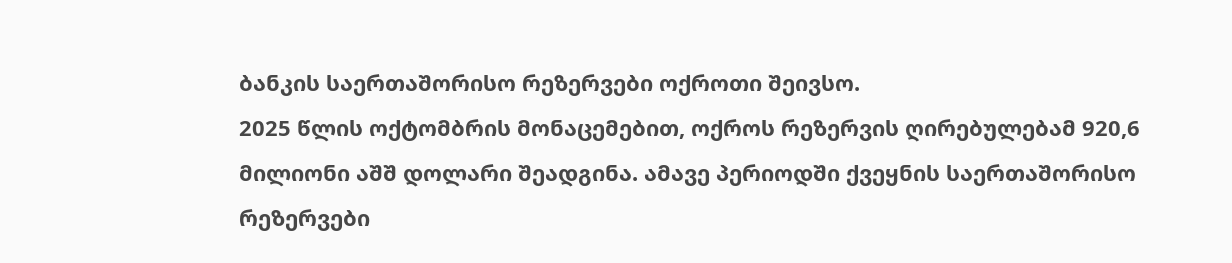ბანკის საერთაშორისო რეზერვები ოქროთი შეივსო.
2025 წლის ოქტომბრის მონაცემებით, ოქროს რეზერვის ღირებულებამ 920,6 მილიონი აშშ დოლარი შეადგინა. ამავე პერიოდში ქვეყნის საერთაშორისო რეზერვები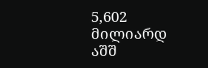5,602 მილიარდ აშშ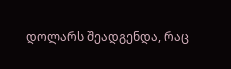დოლარს შეადგენდა, რაც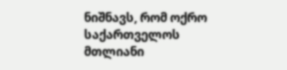ნიშნავს, რომ ოქრო საქართველოს მთლიანი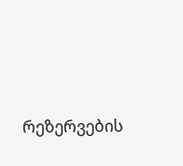რეზერვების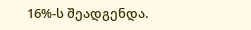16%-ს შეადგენდა.